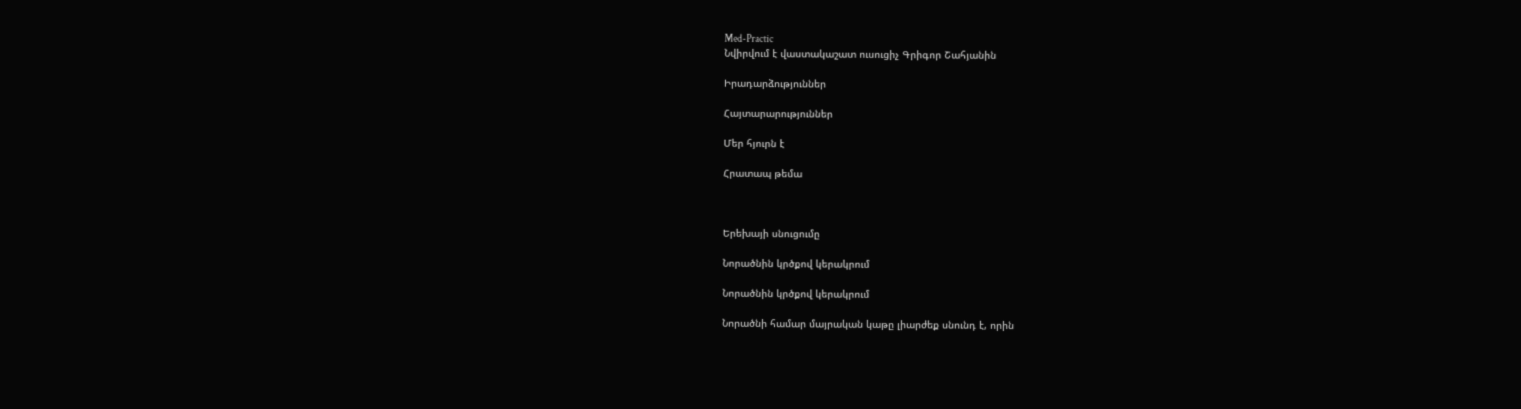Med-Practic
Նվիրվում է վաստակաշատ ուսուցիչ Գրիգոր Շահյանին

Իրադարձություններ

Հայտարարություններ

Մեր հյուրն է

Հրատապ թեմա



Երեխայի սնուցումը

Նորածնին կրծքով կերակրում

Նորածնին կրծքով կերակրում

Նորածնի համար մայրական կաթը լիարժեք սնունդ է, որին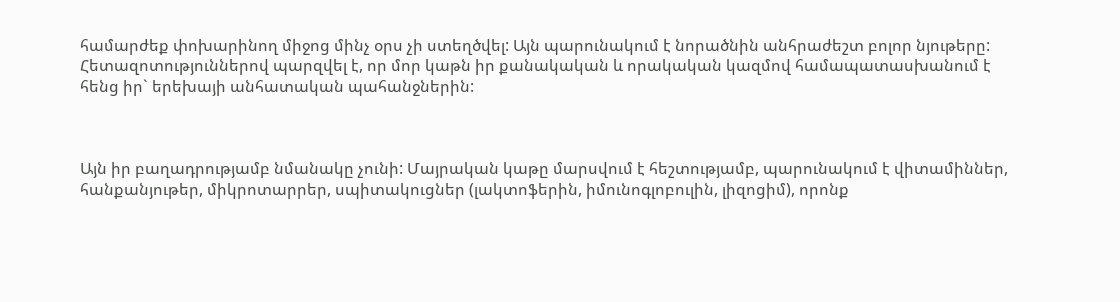համարժեք փոխարինող միջոց մինչ օրս չի ստեղծվել: Այն պարունակում է նորածնին անհրաժեշտ բոլոր նյութերը: Հետազոտություններով պարզվել է, որ մոր կաթն իր քանակական և որակական կազմով համապատասխանում է հենց իր` երեխայի անհատական պահանջներին:



Այն իր բաղադրությամբ նմանակը չունի: Մայրական կաթը մարսվում է հեշտությամբ, պարունակում է վիտամիններ, հանքանյութեր, միկրոտարրեր, սպիտակուցներ (լակտոֆերին, իմունոգլոբուլին, լիզոցիմ), որոնք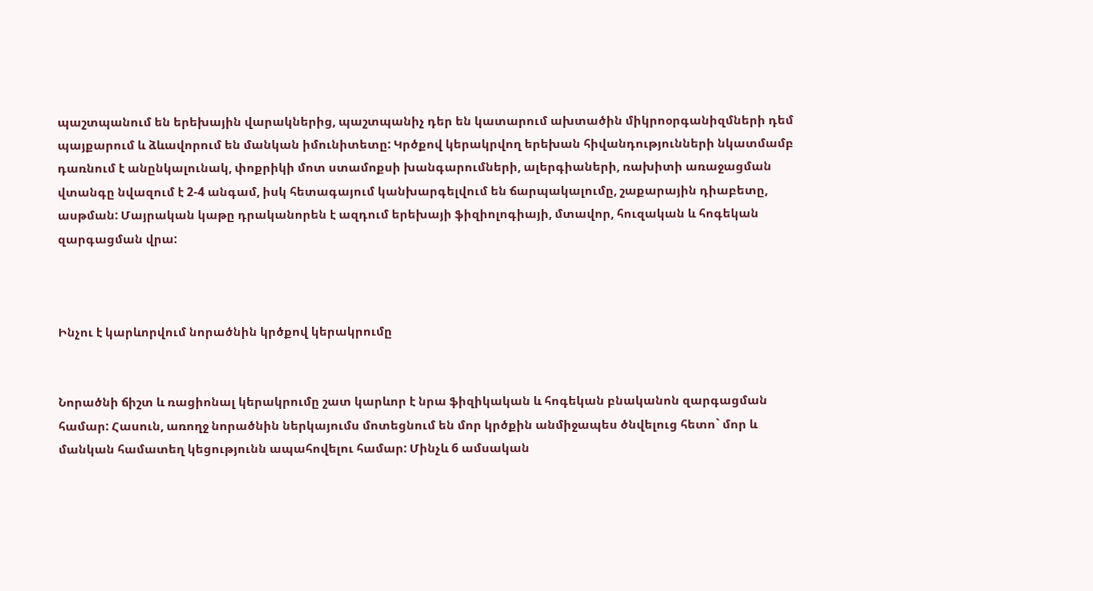պաշտպանում են երեխային վարակներից, պաշտպանիչ դեր են կատարում ախտածին միկրոօրգանիզմների դեմ պայքարում և ձևավորում են մանկան իմունիտետը: Կրծքով կերակրվող երեխան հիվանդությունների նկատմամբ դառնում է անընկալունակ, փոքրիկի մոտ ստամոքսի խանգարումների, ալերգիաների, ռախիտի առաջացման վտանգը նվազում է 2-4 անգամ, իսկ հետագայում կանխարգելվում են ճարպակալումը, շաքարային դիաբետը, ասթման: Մայրական կաթը դրականորեն է ազդում երեխայի ֆիզիոլոգիայի, մտավոր, հուզական և հոգեկան զարգացման վրա:



Ինչու է կարևորվում նորածնին կրծքով կերակրումը


Նորածնի ճիշտ և ռացիոնալ կերակրումը շատ կարևոր է նրա ֆիզիկական և հոգեկան բնականոն զարգացման համար: Հասուն, առողջ նորածնին ներկայումս մոտեցնում են մոր կրծքին անմիջապես ծնվելուց հետո` մոր և մանկան համատեղ կեցությունն ապահովելու համար: Մինչև 6 ամսական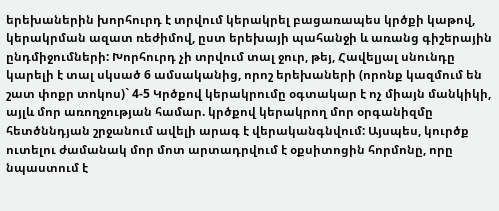երեխաներին խորհուրդ է տրվում կերակրել բացառապես կրծքի կաթով, կերակրման ազատ ռեժիմով, ըստ երեխայի պահանջի և առանց գիշերային ընդմիջումների: Խորհուրդ չի տրվում տալ ջուր, թեյ, Հավելյալ սնունդը կարելի է տալ սկսած 6 ամսականից, որոշ երեխաների (որոնք կազմում են շատ փոքր տոկոս)` 4-5 Կրծքով կերակրումը օգտակար է ոչ միայն մանկիկի, այլև մոր առողջության համար. կրծքով կերակրող մոր օրգանիզմը հետծննդյան շրջանում ավելի արագ է վերականգնվում: Այսպես, կուրծք ուտելու ժամանակ մոր մոտ արտադրվում է օքսիտոցին հորմոնը, որը նպաստում է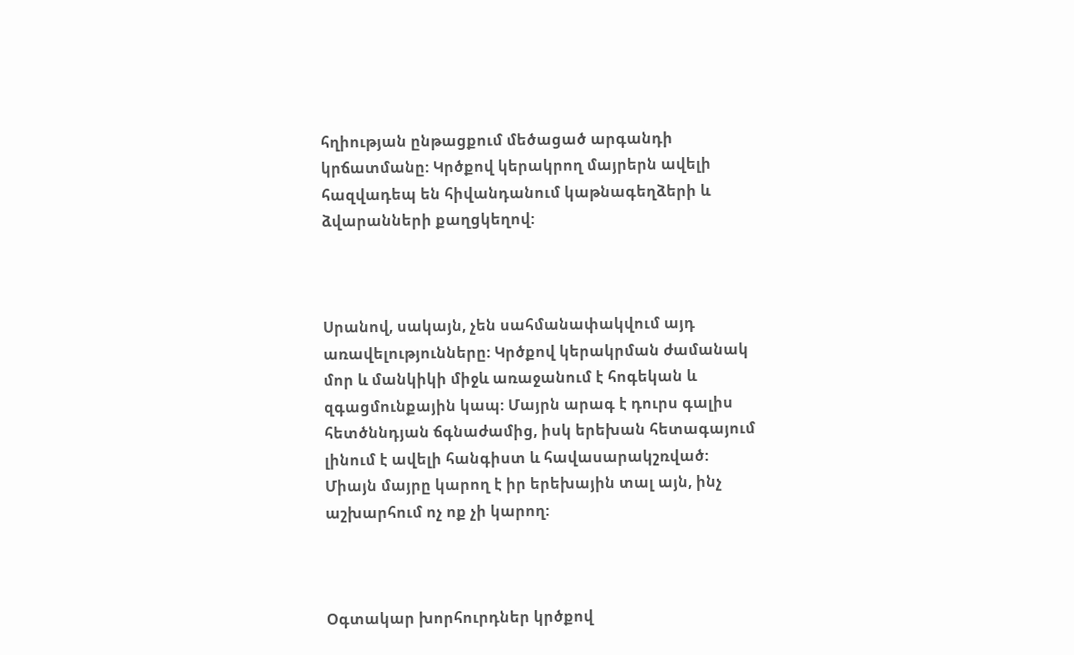հղիության ընթացքում մեծացած արգանդի կրճատմանը: Կրծքով կերակրող մայրերն ավելի հազվադեպ են հիվանդանում կաթնագեղձերի և ձվարանների քաղցկեղով:



Սրանով, սակայն, չեն սահմանափակվում այդ առավելությունները: Կրծքով կերակրման ժամանակ մոր և մանկիկի միջև առաջանում է հոգեկան և զգացմունքային կապ: Մայրն արագ է դուրս գալիս հետծննդյան ճգնաժամից, իսկ երեխան հետագայում լինում է ավելի հանգիստ և հավասարակշռված: Միայն մայրը կարող է իր երեխային տալ այն, ինչ աշխարհում ոչ ոք չի կարող:



Օգտակար խորհուրդներ կրծքով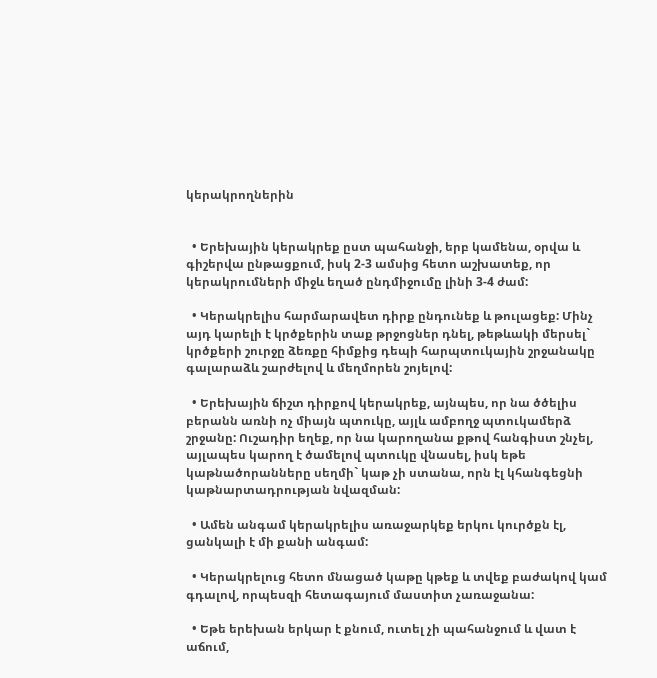կերակրողներին


  • Երեխային կերակրեք ըստ պահանջի, երբ կամենա, օրվա և գիշերվա ընթացքում, իսկ 2-3 ամսից հետո աշխատեք, որ կերակրումների միջև եղած ընդմիջումը լինի 3-4 ժամ:

  • Կերակրելիս հարմարավետ դիրք ընդունեք և թուլացեք: Մինչ այդ կարելի է կրծքերին տաք թրջոցներ դնել, թեթևակի մերսել` կրծքերի շուրջը ձեռքը հիմքից դեպի հարպտուկային շրջանակը գալարաձև շարժելով և մեղմորեն շոյելով:

  • Երեխային ճիշտ դիրքով կերակրեք, այնպես, որ նա ծծելիս բերանն առնի ոչ միայն պտուկը, այլև ամբողջ պտուկամերձ շրջանը: Ուշադիր եղեք, որ նա կարողանա քթով հանգիստ շնչել, այլապես կարող է ծամելով պտուկը վնասել, իսկ եթե կաթնածորանները սեղմի` կաթ չի ստանա, որն էլ կհանգեցնի կաթնարտադրության նվազման:

  • Ամեն անգամ կերակրելիս առաջարկեք երկու կուրծքն էլ, ցանկալի է մի քանի անգամ:

  • Կերակրելուց հետո մնացած կաթը կթեք և տվեք բաժակով կամ գդալով, որպեսզի հետագայում մաստիտ չառաջանա:

  • Եթե երեխան երկար է քնում, ուտել չի պահանջում և վատ է աճում,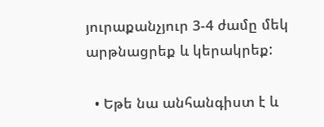յուրաքանչյուր 3-4 ժամը մեկ արթնացրեք և կերակրեք:

  • Եթե նա անհանգիստ է և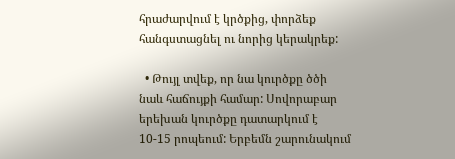հրաժարվում է կրծքից, փորձեք հանգստացնել ու նորից կերակրեք:

  • Թույլ տվեք, որ նա կուրծքը ծծի նաև հաճույքի համար: Սովորաբար երեխան կուրծքը դատարկում է 10-15 րոպեում: Երբեմն շարունակում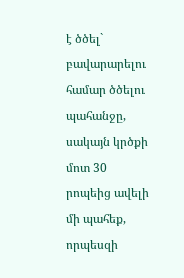է ծծել` բավարարելու համար ծծելու պահանջը, սակայն կրծքի մոտ 30 րոպեից ավելի մի պահեք, որպեսզի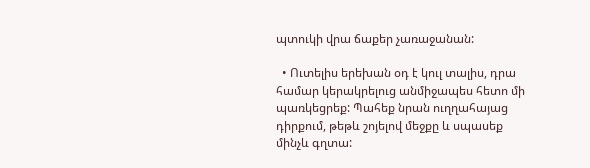պտուկի վրա ճաքեր չառաջանան:

  • Ուտելիս երեխան օդ է կուլ տալիս, դրա համար կերակրելուց անմիջապես հետո մի պառկեցրեք: Պահեք նրան ուղղահայաց դիրքում, թեթև շոյելով մեջքը և սպասեք մինչև գղտա: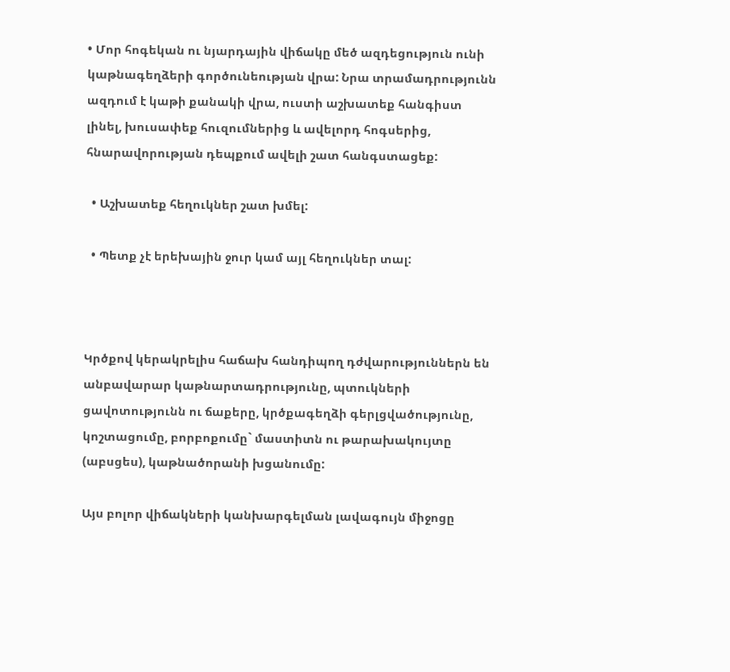• Մոր հոգեկան ու նյարդային վիճակը մեծ ազդեցություն ունի կաթնագեղձերի գործունեության վրա: Նրա տրամադրությունն ազդում է կաթի քանակի վրա, ուստի աշխատեք հանգիստ լինել, խուսափեք հուզումներից և ավելորդ հոգսերից, հնարավորության դեպքում ավելի շատ հանգստացեք:

  • Աշխատեք հեղուկներ շատ խմել:

  • Պետք չէ երեխային ջուր կամ այլ հեղուկներ տալ:



Կրծքով կերակրելիս հաճախ հանդիպող դժվարություններն են անբավարար կաթնարտադրությունը, պտուկների ցավոտությունն ու ճաքերը, կրծքագեղձի գերլցվածությունը, կոշտացումը, բորբոքումը` մաստիտն ու թարախակույտը (աբսցես), կաթնածորանի խցանումը:

Այս բոլոր վիճակների կանխարգելման լավագույն միջոցը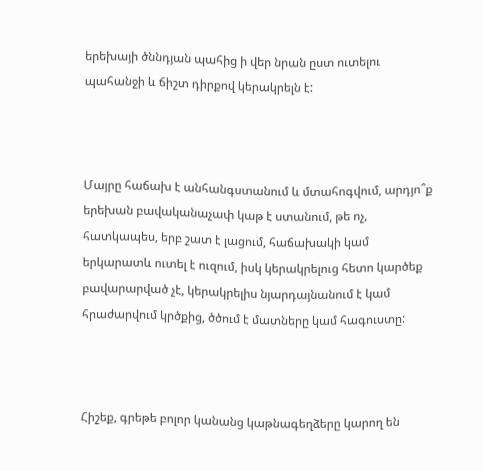երեխայի ծննդյան պահից ի վեր նրան ըստ ուտելու պահանջի և ճիշտ դիրքով կերակրելն է:



Մայրը հաճախ է անհանգստանում և մտահոգվում, արդյո՞ք երեխան բավականաչափ կաթ է ստանում, թե ոչ, հատկապես, երբ շատ է լացում, հաճախակի կամ երկարատև ուտել է ուզում, իսկ կերակրելուց հետո կարծեք բավարարված չէ, կերակրելիս նյարդայնանում է կամ հրաժարվում կրծքից, ծծում է մատները կամ հագուստը:



Հիշեք, գրեթե բոլոր կանանց կաթնագեղձերը կարող են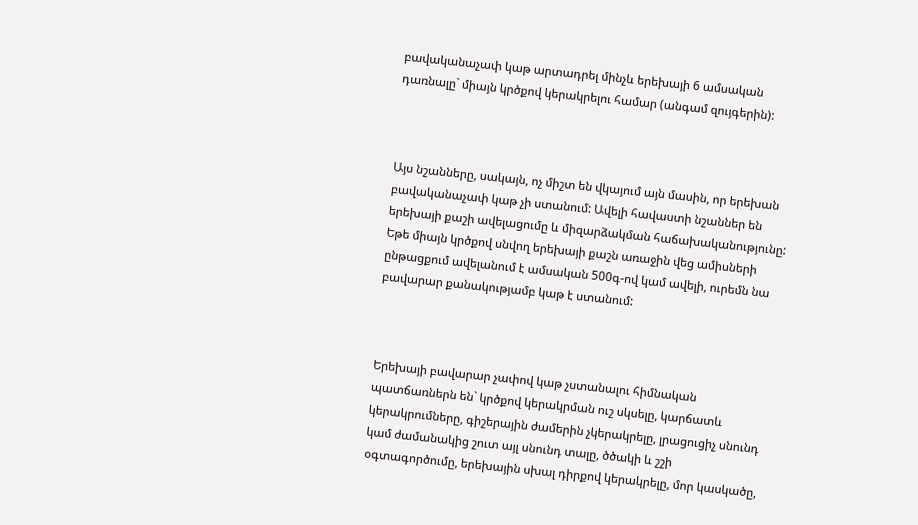բավականաչափ կաթ արտադրել մինչև երեխայի 6 ամսական դառնալը` միայն կրծքով կերակրելու համար (անգամ զույգերին):



Այս նշանները, սակայն, ոչ միշտ են վկայում այն մասին, որ երեխան բավականաչափ կաթ չի ստանում: Ավելի հավաստի նշաններ են երեխայի քաշի ավելացումը և միզարձակման հաճախականությունը: Եթե միայն կրծքով սնվող երեխայի քաշն առաջին վեց ամիսների ընթացքում ավելանում է ամսական 500գ-ով կամ ավելի, ուրեմն նա բավարար քանակությամբ կաթ է ստանում:



Երեխայի բավարար չափով կաթ չստանալու հիմնական պատճառներն են` կրծքով կերակրման ուշ սկսելը, կարճատև կերակրումները, գիշերային ժամերին չկերակրելը, լրացուցիչ սնունդ կամ ժամանակից շուտ այլ սնունդ տալը, ծծակի և շշի օգտագործումը, երեխային սխալ դիրքով կերակրելը, մոր կասկածը,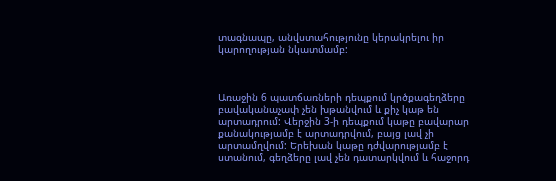տագնապը, անվստահությունը կերակրելու իր կարողության նկատմամբ:



Առաջին 6 պատճառների դեպքում կրծքագեղձերը բավականաչափ չեն խթանվում և քիչ կաթ են արտադրում: Վերջին 3-ի դեպքում կաթը բավարար քանակությամբ է արտադրվում, բայց լավ չի արտամղվում: Երեխան կաթը դժվարությամբ է ստանում, գեղձերը լավ չեն դատարկվում և հաջորդ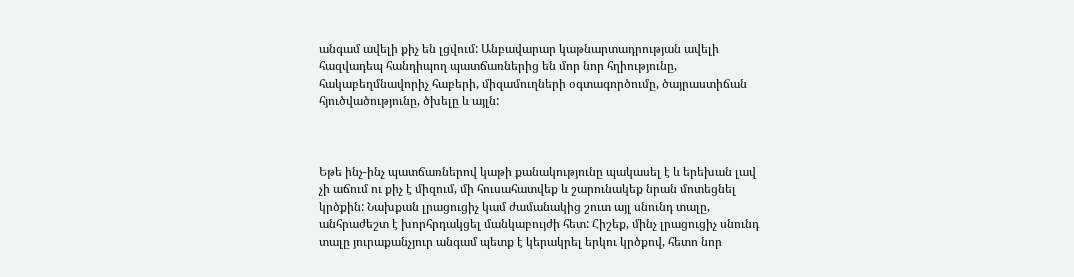անգամ ավելի քիչ են լցվում: Անբավարար կաթնարտադրության ավելի հազվադեպ հանդիպող պատճառներից են մոր նոր հղիությունը, հակաբեղմնավորիչ հաբերի, միզամուղների օգտագործումը, ծայրաստիճան հյուծվածությունը, ծխելը և այլն:



Եթե ինչ-ինչ պատճառներով կաթի քանակությունը պակասել է և երեխան լավ չի աճում ու քիչ է միզում, մի հուսահատվեք և շարունակեք նրան մոտեցնել կրծքին: Նախքան լրացուցիչ կամ ժամանակից շուտ այլ սնունդ տալը, անհրաժեշտ է խորհրդակցել մանկաբույժի հետ: Հիշեք, մինչ լրացուցիչ սնունդ տալը յուրաքանչյուր անգամ պետք է կերակրել երկու կրծքով, հետո նոր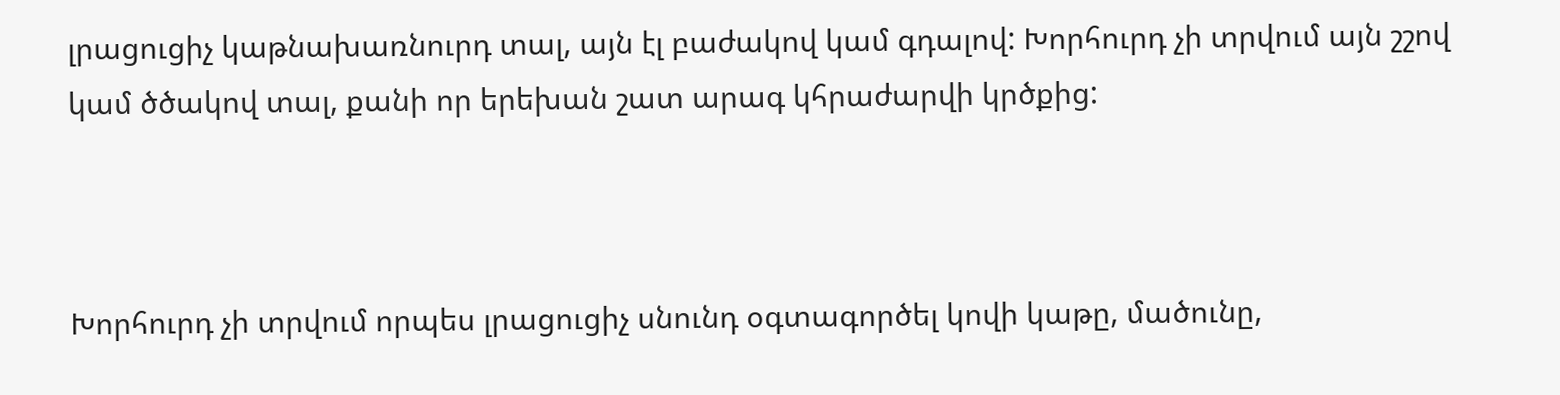լրացուցիչ կաթնախառնուրդ տալ, այն էլ բաժակով կամ գդալով: Խորհուրդ չի տրվում այն շշով կամ ծծակով տալ, քանի որ երեխան շատ արագ կհրաժարվի կրծքից:



Խորհուրդ չի տրվում որպես լրացուցիչ սնունդ օգտագործել կովի կաթը, մածունը,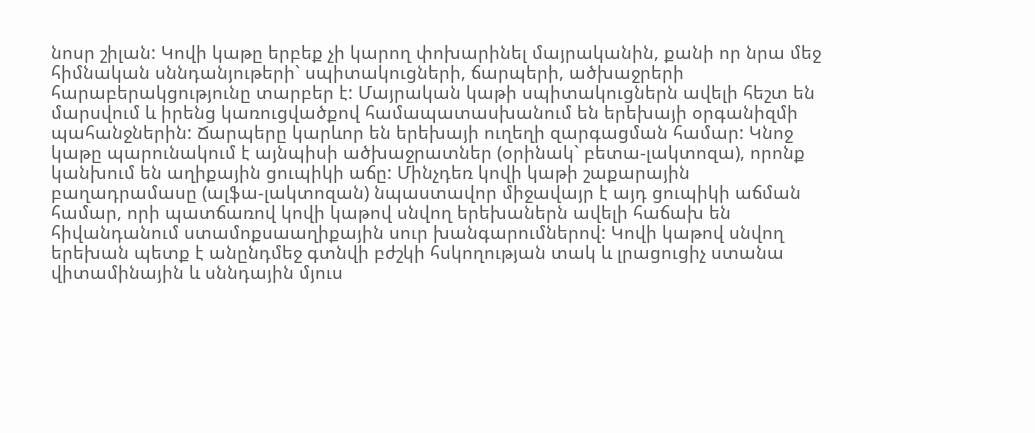նոսր շիլան: Կովի կաթը երբեք չի կարող փոխարինել մայրականին, քանի որ նրա մեջ հիմնական սննդանյութերի` սպիտակուցների, ճարպերի, ածխաջրերի հարաբերակցությունը տարբեր է: Մայրական կաթի սպիտակուցներն ավելի հեշտ են մարսվում և իրենց կառուցվածքով համապատասխանում են երեխայի օրգանիզմի պահանջներին: Ճարպերը կարևոր են երեխայի ուղեղի զարգացման համար: Կնոջ կաթը պարունակում է այնպիսի ածխաջրատներ (օրինակ` բետա-լակտոզա), որոնք կանխում են աղիքային ցուպիկի աճը: Մինչդեռ կովի կաթի շաքարային բաղադրամասը (ալֆա-լակտոզան) նպաստավոր միջավայր է այդ ցուպիկի աճման համար, որի պատճառով կովի կաթով սնվող երեխաներն ավելի հաճախ են հիվանդանում ստամոքսաաղիքային սուր խանգարումներով: Կովի կաթով սնվող երեխան պետք է անընդմեջ գտնվի բժշկի հսկողության տակ և լրացուցիչ ստանա վիտամինային և սննդային մյուս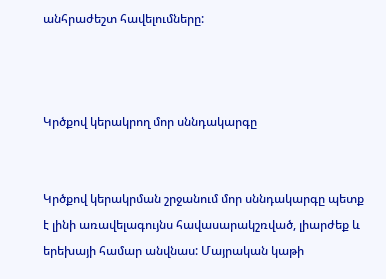անհրաժեշտ հավելումները:



Կրծքով կերակրող մոր սննդակարգը


Կրծքով կերակրման շրջանում մոր սննդակարգը պետք է լինի առավելագույնս հավասարակշռված, լիարժեք և երեխայի համար անվնաս: Մայրական կաթի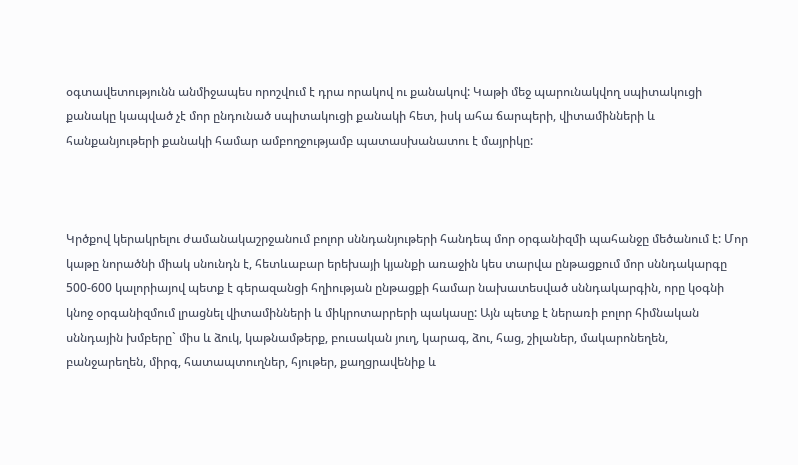օգտավետությունն անմիջապես որոշվում է դրա որակով ու քանակով: Կաթի մեջ պարունակվող սպիտակուցի քանակը կապված չէ մոր ընդունած սպիտակուցի քանակի հետ, իսկ ահա ճարպերի, վիտամինների և հանքանյութերի քանակի համար ամբողջությամբ պատասխանատու է մայրիկը:



Կրծքով կերակրելու ժամանակաշրջանում բոլոր սննդանյութերի հանդեպ մոր օրգանիզմի պահանջը մեծանում է: Մոր կաթը նորածնի միակ սնունդն է, հետևաբար երեխայի կյանքի առաջին կես տարվա ընթացքում մոր սննդակարգը 500-600 կալորիայով պետք է գերազանցի հղիության ընթացքի համար նախատեսված սննդակարգին, որը կօգնի կնոջ օրգանիզմում լրացնել վիտամինների և միկրոտարրերի պակասը: Այն պետք է ներառի բոլոր հիմնական սննդային խմբերը` միս և ձուկ, կաթնամթերք, բուսական յուղ, կարագ, ձու, հաց, շիլաներ, մակարոնեղեն, բանջարեղեն, միրգ, հատապտուղներ, հյութեր, քաղցրավենիք և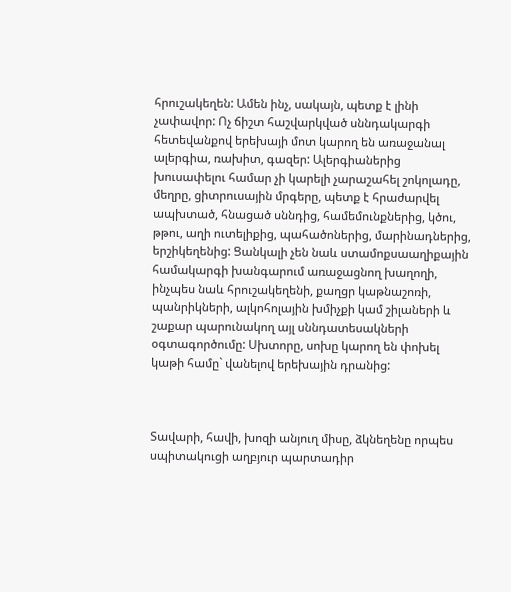հրուշակեղեն: Ամեն ինչ, սակայն, պետք է լինի չափավոր: Ոչ ճիշտ հաշվարկված սննդակարգի հետեվանքով երեխայի մոտ կարող են առաջանալ ալերգիա, ռախիտ, գազեր: Ալերգիաներից խուսափելու համար չի կարելի չարաշահել շոկոլադը, մեղրը, ցիտրուսային մրգերը, պետք է հրաժարվել ապխտած, հնացած սննդից, համեմունքներից, կծու, թթու, աղի ուտելիքից, պահածոներից, մարինադներից, երշիկեղենից: Ցանկալի չեն նաև ստամոքսաաղիքային համակարգի խանգարում առաջացնող խաղողի, ինչպես նաև հրուշակեղենի, քաղցր կաթնաշոռի, պանրիկների, ալկոհոլային խմիչքի կամ շիլաների և շաքար պարունակող այլ սննդատեսակների օգտագործումը: Սխտորը, սոխը կարող են փոխել կաթի համը` վանելով երեխային դրանից:



Տավարի, հավի, խոզի անյուղ միսը, ձկնեղենը որպես սպիտակուցի աղբյուր պարտադիր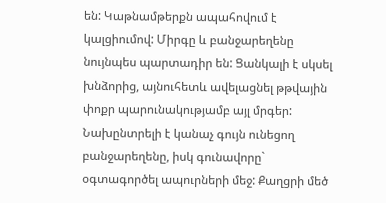են: Կաթնամթերքն ապահովում է կալցիումով: Միրգը և բանջարեղենը նույնպես պարտադիր են: Ցանկալի է սկսել խնձորից, այնուհետև ավելացնել թթվային փոքր պարունակությամբ այլ մրգեր: Նախընտրելի է կանաչ գույն ունեցող բանջարեղենը, իսկ գունավորը` օգտագործել ապուրների մեջ: Քաղցրի մեծ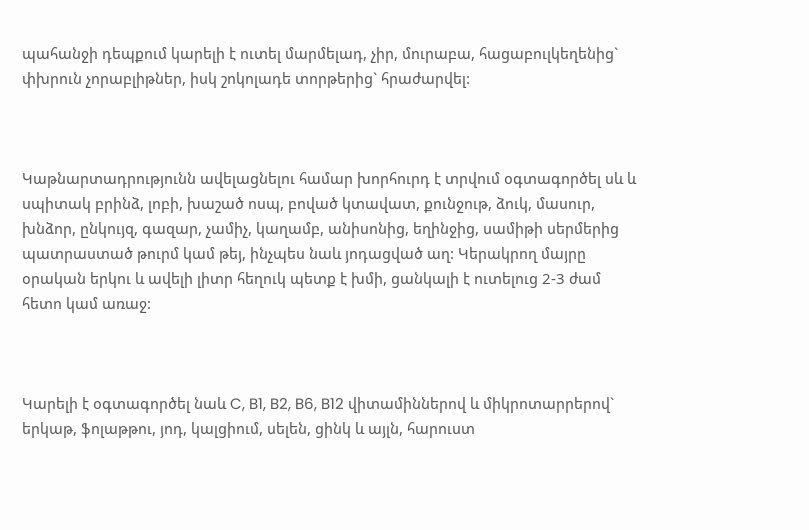պահանջի դեպքում կարելի է ուտել մարմելադ, չիր, մուրաբա, հացաբուլկեղենից` փխրուն չորաբլիթներ, իսկ շոկոլադե տորթերից` հրաժարվել:



Կաթնարտադրությունն ավելացնելու համար խորհուրդ է տրվում օգտագործել սև և սպիտակ բրինձ, լոբի, խաշած ոսպ, բոված կտավատ, քունջութ, ձուկ, մասուր, խնձոր, ընկույզ, գազար, չամիչ, կաղամբ, անիսոնից, եղինջից, սամիթի սերմերից պատրաստած թուրմ կամ թեյ, ինչպես նաև յոդացված աղ: Կերակրող մայրը օրական երկու և ավելի լիտր հեղուկ պետք է խմի, ցանկալի է ուտելուց 2-3 ժամ հետո կամ առաջ:



Կարելի է օգտագործել նաև C, B1, B2, B6, B12 վիտամիններով և միկրոտարրերով` երկաթ, ֆոլաթթու, յոդ, կալցիում, սելեն, ցինկ և այլն, հարուստ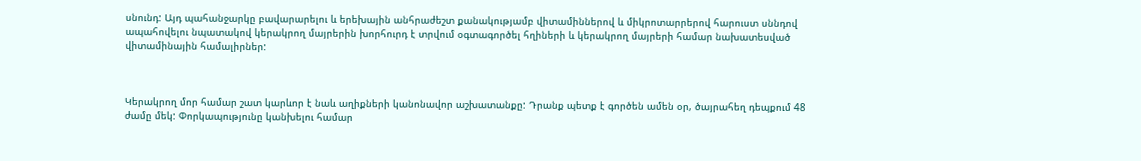սնունդ: Այդ պահանջարկը բավարարելու և երեխային անհրաժեշտ քանակությամբ վիտամիններով և միկրոտարրերով հարուստ սննդով ապահովելու նպատակով կերակրող մայրերին խորհուրդ է տրվում օգտագործել հղիների և կերակրող մայրերի համար նախատեսված վիտամինային համալիրներ:



Կերակրող մոր համար շատ կարևոր է նաև աղիքների կանոնավոր աշխատանքը: Դրանք պետք է գործեն ամեն օր, ծայրահեղ դեպքում 48 ժամը մեկ: Փորկապությունը կանխելու համար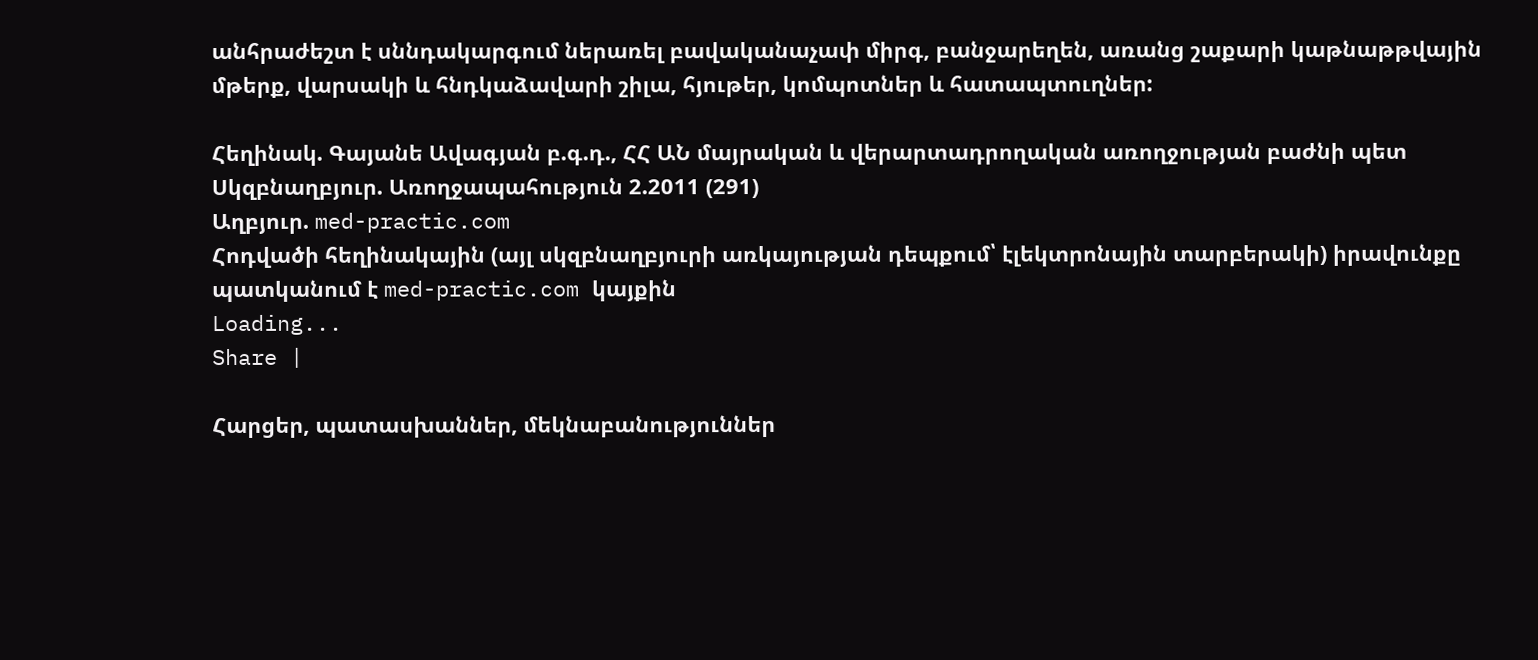անհրաժեշտ է սննդակարգում ներառել բավականաչափ միրգ, բանջարեղեն, առանց շաքարի կաթնաթթվային մթերք, վարսակի և հնդկաձավարի շիլա, հյութեր, կոմպոտներ և հատապտուղներ:

Հեղինակ. Գայանե Ավագյան բ.գ.դ., ՀՀ ԱՆ մայրական և վերարտադրողական առողջության բաժնի պետ
Սկզբնաղբյուր. Առողջապահություն 2.2011 (291)
Աղբյուր. med-practic.com
Հոդվածի հեղինակային (այլ սկզբնաղբյուրի առկայության դեպքում՝ էլեկտրոնային տարբերակի) իրավունքը պատկանում է med-practic.com կայքին
Loading...
Share |

Հարցեր, պատասխաններ, մեկնաբանություններ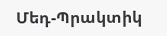Մեդ-Պրակտիկ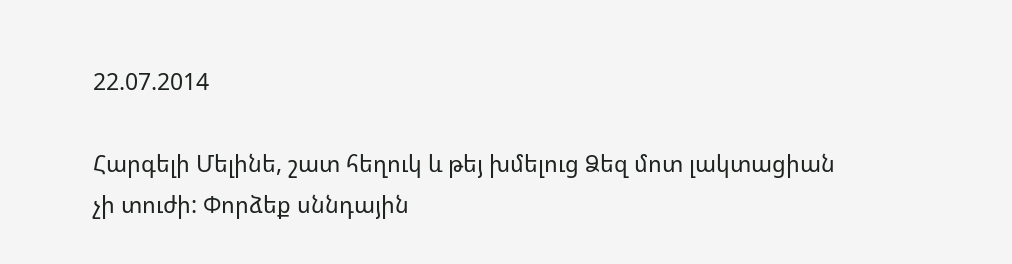22.07.2014

Հարգելի Մելինե, շատ հեղուկ և թեյ խմելուց Ձեզ մոտ լակտացիան չի տուժի: Փորձեք սննդային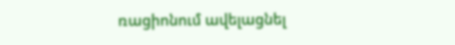ռացիոնում ավելացնել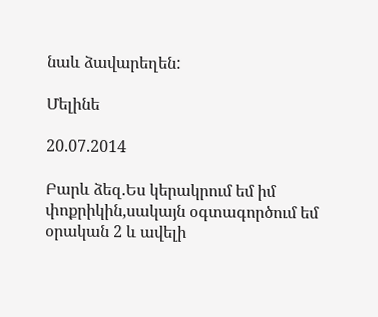նաև ձավարեղեն:

Մելինե

20.07.2014

Բարև ձեզ.Ես կերակրում եմ իմ փոքրիկին,սակայն օգտագործում եմ օրական 2 և ավելի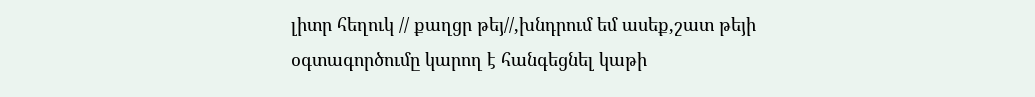լիտր հեղուկ // քաղցր թեյ//,խնդրում եմ ասեք,շատ թեյի օգտագործումը կարող է հանգեցնել կաթի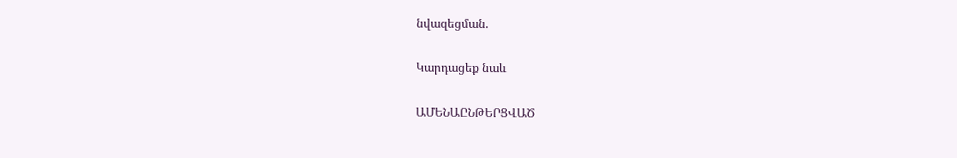նվազեցման.

Կարդացեք նաև

ԱՄԵՆԱԸՆԹԵՐՑՎԱԾ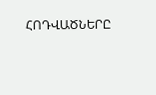ՀՈԴՎԱԾՆԵՐԸ